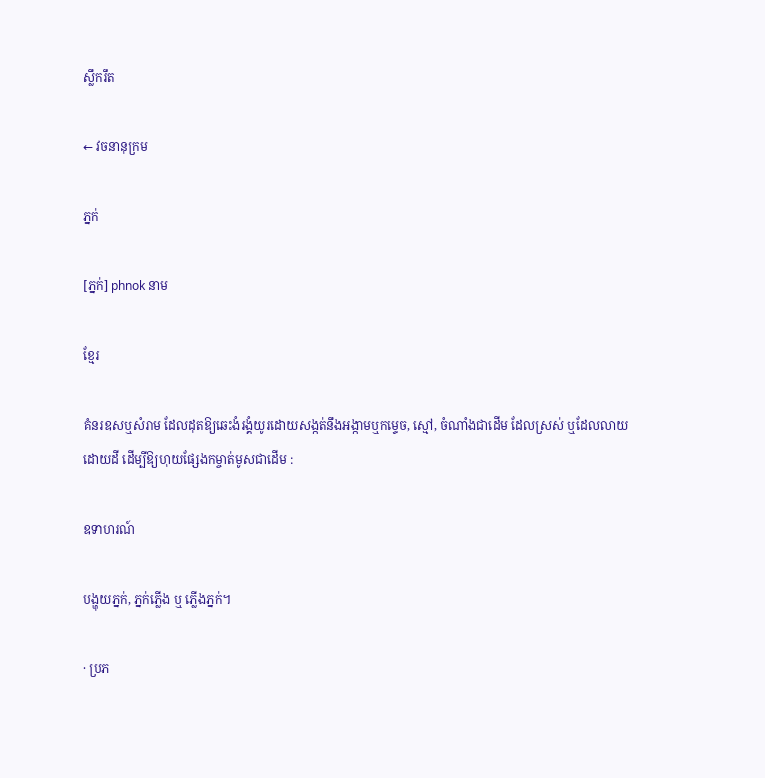ស្លឹករឹត

← វចនានុក្រម

ភ្នក់

[ភ្នក់] phnok នាម

ខ្មែរ

គំនរឧសឬសំរាម ដែលដុតឱ្យឆេះងំរង្គំយូរដោយសង្កត់នឹងអង្កាមឬកម្ទេច, ស្មៅ, ចំណាំងជាដើម ដែលស្រស់ ឬដែលលាយដោយដី ដើម្បីឱ្យហុយផ្សែងកម្ចាត់មូសជាដើម :

ឧទាហរណ៍

បង្ហុយភ្នក់, ភ្នក់ភ្លើង ឬ ភ្លើងភ្នក់។

· ប្រភ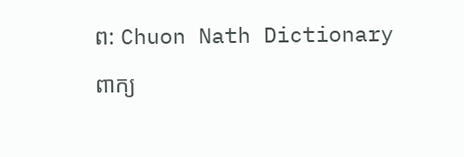ព: Chuon Nath Dictionary

ពាក្យ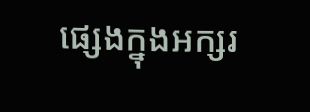ផ្សេងក្នុងអក្សរ